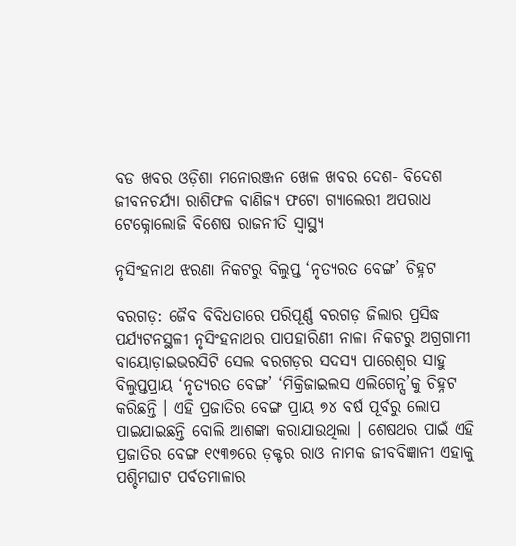ବଡ ଖବର ଓଡ଼ିଶା ମନୋରଞ୍ଜନ ଖେଳ ଖବର ଦେଶ- ବିଦେଶ ଜୀବନଚର୍ଯ୍ୟା ରାଶିଫଳ ବାଣିଜ୍ୟ ଫଟୋ ଗ୍ୟାଲେରୀ ଅପରାଧ ଟେକ୍ନୋଲୋଜି ବିଶେଷ ରାଜନୀତି ସ୍ଵାସ୍ଥ୍ୟ

ନୃସିଂହନାଥ ଝରଣା ନିକଟରୁ ବିଲୁପ୍ତ ‘ନୃତ୍ୟରତ ବେଙ୍ଗ’ ଚିହ୍ନଟ

ବରଗଡ଼: ଜୈବ ବିବିଧତାରେ ପରିପୂର୍ଣ୍ଣ ବରଗଡ଼ ଜିଲାର ପ୍ରସିଦ୍ଧ ପର୍ଯ୍ୟଟନସ୍ଥଳୀ ନୃସିଂହନାଥର ପାପହାରିଣୀ ନାଳା ନିକଟରୁ ଅଗ୍ରଗାମୀ ବାୟୋଡ଼ାଇଭରସିଟି ସେଲ ବରଗଡ଼ର ସଦସ୍ୟ ପାରେଶ୍ୱର ସାହୁ ବିଲୁପ୍ତପ୍ରାୟ ‘ନୃତ୍ୟରତ ବେଙ୍ଗ’ ‘ମିକ୍ରିଜାଇଲସ ଏଲିଗେନ୍ସ’କୁ ଚିହ୍ନଟ କରିଛନ୍ତି । ଏହି ପ୍ରଜାତିର ବେଙ୍ଗ ପ୍ରାୟ ୭୪ ବର୍ଷ ପୂର୍ବରୁ ଲୋପ ପାଇଯାଇଛନ୍ତି ବୋଲି ଆଶଙ୍କା କରାଯାଉଥିଲା । ଶେଷଥର ପାଇଁ ଏହି ପ୍ରଜାତିର ବେଙ୍ଗ ୧୯୩୭ରେ ଡ଼କ୍ଟର ରାଓ ନାମକ ଜୀବବିଜ୍ଞାନୀ ଏହାକୁ ପଶ୍ଚିମଘାଟ ପର୍ବତମାଳାର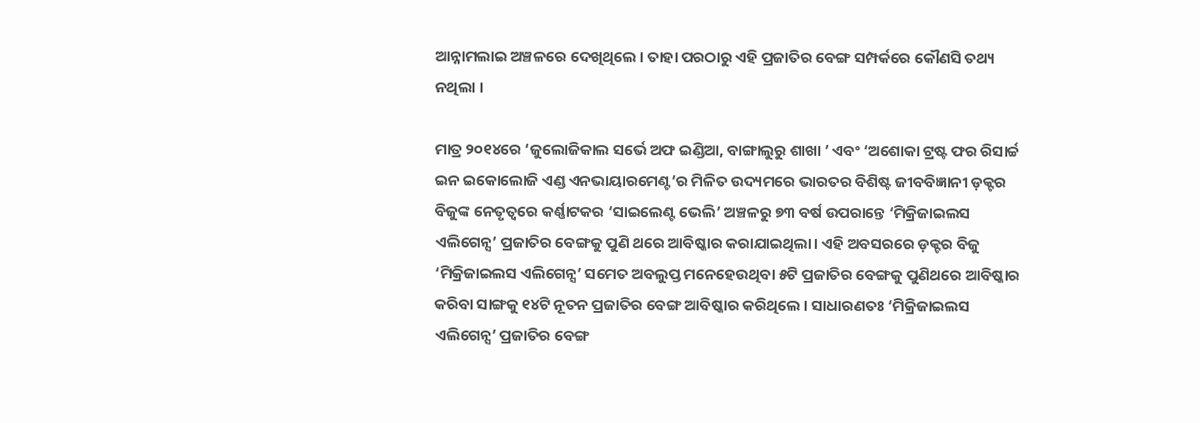ଆନ୍ନାମଲାଇ ଅଞ୍ଚଳରେ ଦେଖିଥିଲେ । ତାହା ପରଠାରୁ ଏହି ପ୍ରଜାତିର ବେଙ୍ଗ ସମ୍ପର୍କରେ କୌଣସି ତଥ୍ୟ ନଥିଲା ।

ମାତ୍ର ୨୦୧୪ରେ ‘ଜୁଲୋଜିକାଲ ସର୍ଭେ ଅଫ ଇଣ୍ଡିଆ, ବାଙ୍ଗାଲୁରୁ ଶାଖା ’ ଏବଂ ‘ଅଶୋକା ଟ୍ରଷ୍ଟ ଫର ରିସାର୍ଚ୍ଚ ଇନ ଇକୋଲୋଜି ଏଣ୍ଡ ଏନଭାୟାରମେଣ୍ଟ’ର ମିଳିତ ଉଦ୍ୟମରେ ଭାରତର ବିଶିଷ୍ଟ ଜୀବବିଜ୍ଞାନୀ ଡ଼କ୍ଟର ବିଜୁଙ୍କ ନେତୃତ୍ୱରେ କର୍ଣ୍ଣାଟକର ‘ସାଇଲେଣ୍ଟ ଭେଲି’ ଅଞ୍ଚଳରୁ ୭୩ ବର୍ଷ ଉପରାନ୍ତେ ‘ମିକ୍ରିଜାଇଲସ ଏଲିଗେନ୍ସ’ ପ୍ରଜାତିର ବେଙ୍ଗକୁ ପୁଣି ଥରେ ଆବିଷ୍କାର କରାଯାଇଥିଲା। ଏହି ଅବସରରେ ଡ଼କ୍ଟର ବିଜୁ ‘ମିକ୍ରିଜାଇଲସ ଏଲିଗେନ୍ସ’ ସମେତ ଅବଲୁପ୍ତ ମନେହେଉଥିବା ୫ଟି ପ୍ରଜାତିର ବେଙ୍ଗକୁ ପୁଣିଥରେ ଆବିଷ୍କାର କରିବା ସାଙ୍ଗକୁ ୧୪ଟି ନୂତନ ପ୍ରଜାତିର ବେଙ୍ଗ ଆବିଷ୍କାର କରିଥିଲେ । ସାଧାରଣତଃ ‘ମିକ୍ରିଜାଇଲସ ଏଲିଗେନ୍ସ’ ପ୍ରଜାତିର ବେଙ୍ଗ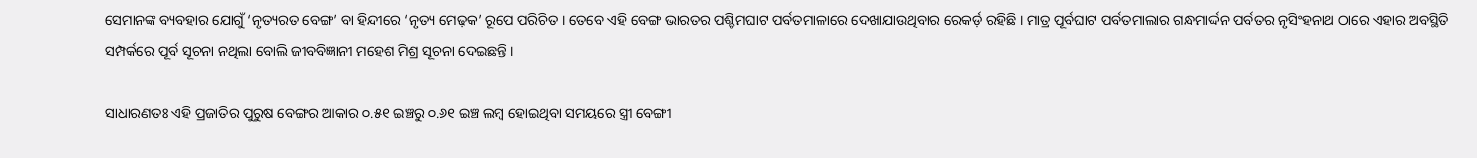ସେମାନଙ୍କ ବ୍ୟବହାର ଯୋଗୁଁ ‘ନୃତ୍ୟରତ ବେଙ୍ଗ’ ବା ହିନ୍ଦୀରେ ‘ନୃତ୍ୟ ମେଢ଼କ’ ରୂପେ ପରିଚିତ । ତେବେ ଏହି ବେଙ୍ଗ ଭାରତର ପଶ୍ଚିମଘାଟ ପର୍ବତମାଳାରେ ଦେଖାଯାଉଥିବାର ରେକର୍ଡ଼ ରହିଛି । ମାତ୍ର ପୂର୍ବଘାଟ ପର୍ବତମାଲାର ଗନ୍ଧମାର୍ଦ୍ଦନ ପର୍ବତର ନୃସିଂହନାଥ ଠାରେ ଏହାର ଅବସ୍ଥିତି ସମ୍ପର୍କରେ ପୂର୍ବ ସୂଚନା ନଥିଲା ବୋଲି ଜୀବବିଜ୍ଞାନୀ ମହେଶ ମିଶ୍ର ସୂଚନା ଦେଇଛନ୍ତି ।

ସାଧାରଣତଃ ଏହି ପ୍ରଜାତିର ପୁରୁଷ ବେଙ୍ଗର ଆକାର ୦.୫୧ ଇଞ୍ଚରୁ ୦.୬୧ ଇଞ୍ଚ ଲମ୍ବ ହୋଇଥିବା ସମୟରେ ସ୍ତ୍ରୀ ବେଙ୍ଗୀ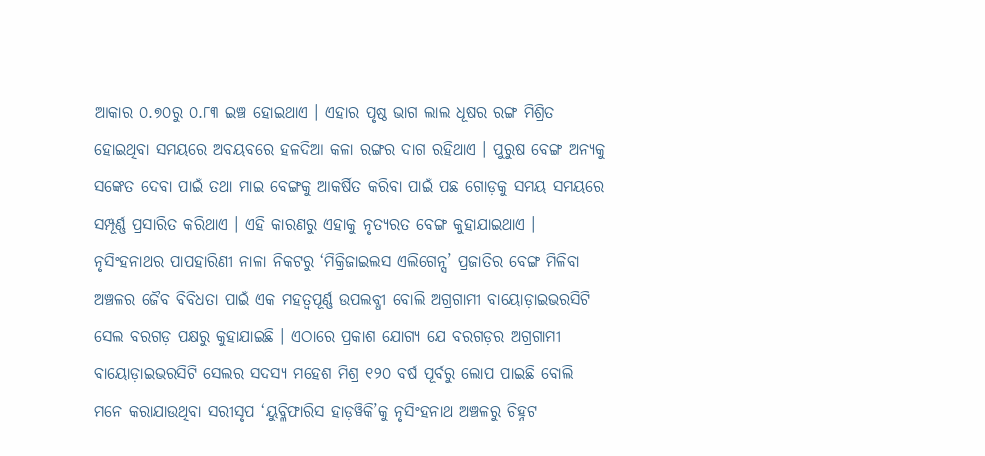ଆକାର ୦.୭୦ରୁ ୦.୮୩ ଇଞ୍ଚ ହୋଇଥାଏ । ଏହାର ପୃଷ୍ଠ ଭାଗ ଲାଲ ଧୂଷର ରଙ୍ଗ ମିଶ୍ରିତ ହୋଇଥିବା ସମୟରେ ଅବୟବରେ ହଳଦିଆ କଳା ରଙ୍ଗର ଦାଗ ରହିଥାଏ । ପୁରୁଷ ବେଙ୍ଗ ଅନ୍ୟକୁ ସଙ୍କେତ ଦେବା ପାଇଁ ତଥା ମାଇ ବେଙ୍ଗକୁ ଆକର୍ଷିତ କରିବା ପାଇଁ ପଛ ଗୋଡ଼କୁ ସମୟ ସମୟରେ ସମ୍ପୂର୍ଣ୍ଣ ପ୍ରସାରିତ କରିଥାଏ । ଏହି କାରଣରୁ ଏହାକୁ ନୃତ୍ୟରତ ବେଙ୍ଗ କୁହାଯାଇଥାଏ । ନୃସିଂହନାଥର ପାପହାରିଣୀ ନାଳା ନିକଟରୁ ‘ମିକ୍ରିଜାଇଲସ ଏଲିଗେନ୍ସ’ ପ୍ରଜାତିର ବେଙ୍ଗ ମିଳିବା ଅଞ୍ଚଳର ଜୈବ ବିବିଧତା ପାଇଁ ଏକ ମହତ୍ୱପୂର୍ଣ୍ଣ ଉପଲବ୍ଧୀ ବୋଲି ଅଗ୍ରଗାମୀ ବାୟୋଡ଼ାଇଭରସିଟି ସେଲ ବରଗଡ଼ ପକ୍ଷରୁ କୁହାଯାଇଛି । ଏଠାରେ ପ୍ରକାଶ ଯୋଗ୍ୟ ଯେ ବରଗଡ଼ର ଅଗ୍ରଗାମୀ ବାୟୋଡ଼ାଇଭରସିଟି ସେଲର ସଦସ୍ୟ ମହେଶ ମିଶ୍ର ୧୨୦ ବର୍ଷ ପୂର୍ବରୁ ଲୋପ ପାଇଛି ବୋଲି ମନେ କରାଯାଉଥିବା ସରୀସୃପ ‘ୟୁବ୍ଳିଫାରିସ ହାଡ଼ୱିକି’କୁ ନୃସିଂହନାଥ ଅଞ୍ଚଳରୁ ଚିହ୍ନଟ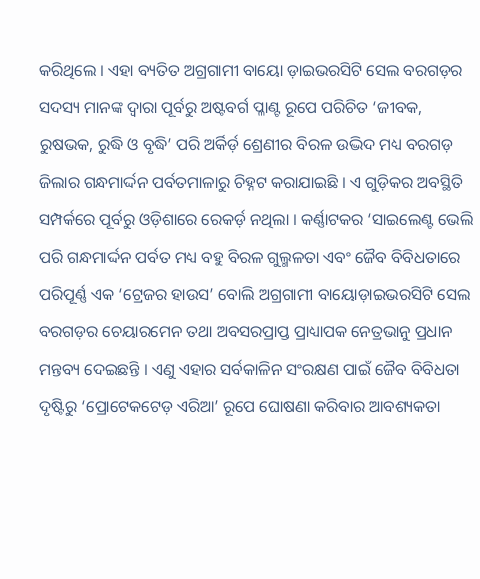କରିଥିଲେ । ଏହା ବ୍ୟତିତ ଅଗ୍ରଗାମୀ ବାୟୋ ଡ଼ାଇଭରସିଟି ସେଲ ବରଗଡ଼ର ସଦସ୍ୟ ମାନଙ୍କ ଦ୍ୱାରା ପୂର୍ବରୁ ଅଷ୍ଟବର୍ଗ ପ୍ଳାଣ୍ଟ ରୂପେ ପରିଚିତ ‘ଜୀବକ, ରୁଷଭକ, ରୁଦ୍ଧି ଓ ବୃଦ୍ଧି’ ପରି ଅର୍କିର୍ଡ଼ ଶ୍ରେଣୀର ବିରଳ ଉଦ୍ଭିଦ ମଧ୍ୟ ବରଗଡ଼ ଜିଲାର ଗନ୍ଧମାର୍ଦ୍ଦନ ପର୍ବତମାଳାରୁ ଚିହ୍ନଟ କରାଯାଇଛି । ଏ ଗୁଡ଼ିକର ଅବସ୍ଥିତି ସମ୍ପର୍କରେ ପୂର୍ବରୁ ଓଡ଼ିଶାରେ ରେକର୍ଡ଼ ନଥିଲା । କର୍ଣ୍ଣାଟକର ‘ସାଇଲେଣ୍ଟ ଭେଲି ପରି ଗନ୍ଧମାର୍ଦ୍ଦନ ପର୍ବତ ମଧ୍ୟ ବହୁ ବିରଳ ଗୁଲ୍ମଳତା ଏବଂ ଜୈବ ବିବିଧତାରେ ପରିପୂର୍ଣ୍ଣ ଏକ ‘ଟ୍ରେଜର ହାଉସ’ ବୋଲି ଅଗ୍ରଗାମୀ ବାୟୋଡ଼ାଇଭରସିଟି ସେଲ ବରଗଡ଼ର ଚେୟାରମେନ ତଥା ଅବସରପ୍ରାପ୍ତ ପ୍ରାଧ୍ୟାପକ ନେତ୍ରଭାନୁ ପ୍ରଧାନ ମନ୍ତବ୍ୟ ଦେଇଛନ୍ତି । ଏଣୁ ଏହାର ସର୍ବକାଳିନ ସଂରକ୍ଷଣ ପାଇଁ ଜୈବ ବିବିଧତା ଦୃଷ୍ଟିରୁ ‘ପ୍ରୋଟେକଟେଡ଼ ଏରିଆ’ ରୂପେ ଘୋଷଣା କରିବାର ଆବଶ୍ୟକତା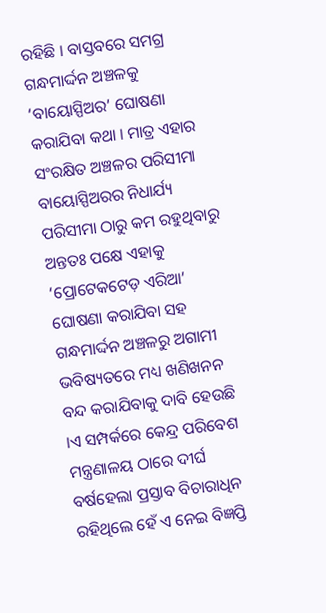ରହିଛି । ବାସ୍ତବରେ ସମଗ୍ର ଗନ୍ଧମାର୍ଦ୍ଦନ ଅଞ୍ଚଳକୁ ‘ବାୟୋସ୍ପିଅର’ ଘୋଷଣା କରାଯିବା କଥା । ମାତ୍ର ଏହାର ସଂରକ୍ଷିତ ଅଞ୍ଚଳର ପରିସୀମା ବାୟୋସ୍ପିଅରର ନିଧାର୍ଯ୍ୟ ପରିସୀମା ଠାରୁ କମ ରହୁଥିବାରୁ ଅନ୍ତତଃ ପକ୍ଷେ ଏହାକୁ ‘ପ୍ରୋଟେକଟେଡ଼ ଏରିଆ’ ଘୋଷଣା କରାଯିବା ସହ ଗନ୍ଧମାର୍ଦ୍ଦନ ଅଞ୍ଚଳରୁ ଅଗାମୀ ଭବିଷ୍ୟତରେ ମଧ୍ୟ ଖଣିଖନନ ବନ୍ଦ କରାଯିବାକୁ ଦାବି ହେଉଛି ।ଏ ସମ୍ପର୍କରେ କେନ୍ଦ୍ର ପରିବେଶ ମନ୍ତ୍ରଣାଳୟ ଠାରେ ଦୀର୍ଘ ବର୍ଷହେଲା ପ୍ରସ୍ତାବ ବିଚାରାଧିନ ରହିଥିଲେ ହେଁ ଏ ନେଇ ବିଜ୍ଞପ୍ତି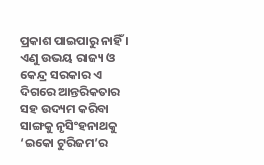ପ୍ରକାଶ ପାଇପାରୁ ନାହିଁ । ଏଣୁ ଉଭୟ ରାଜ୍ୟ ଓ କେନ୍ଦ୍ର ସରକାର ଏ ଦିଗରେ ଆନ୍ତରିକତାର ସହ ଉଦ୍ୟମ କରିବା ସାଙ୍ଗକୁ ନୃସିଂହନାଥକୁ ‘ଇକୋ ଟୁରିଜମ’ର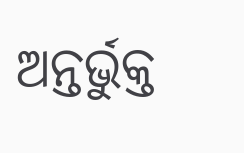ଅନ୍ତର୍ଭୁକ୍ତ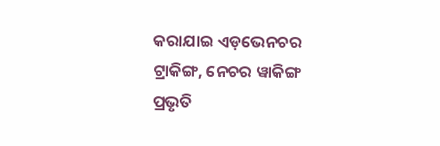କରାଯାଇ ଏଡ଼ଭେନଚର ଟ୍ରାକିଙ୍ଗ, ନେଚର ୱାକିଙ୍ଗ ପ୍ରଭୃତି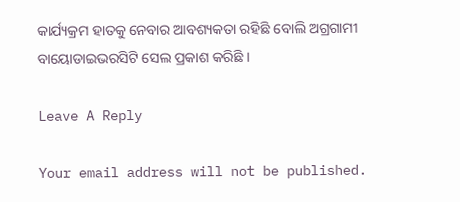କାର୍ଯ୍ୟକ୍ରମ ହାତକୁ ନେବାର ଆବଶ୍ୟକତା ରହିଛି ବୋଲି ଅଗ୍ରଗାମୀ ବାୟୋଡାଇଭରସିଟି ସେଲ ପ୍ରକାଶ କରିଛି ।

Leave A Reply

Your email address will not be published.